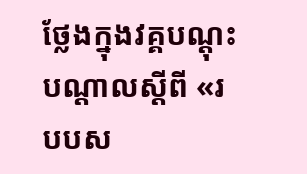ថ្លែងក្នុងវគ្គបណ្តុះបណ្តាលស្តីពី «របបស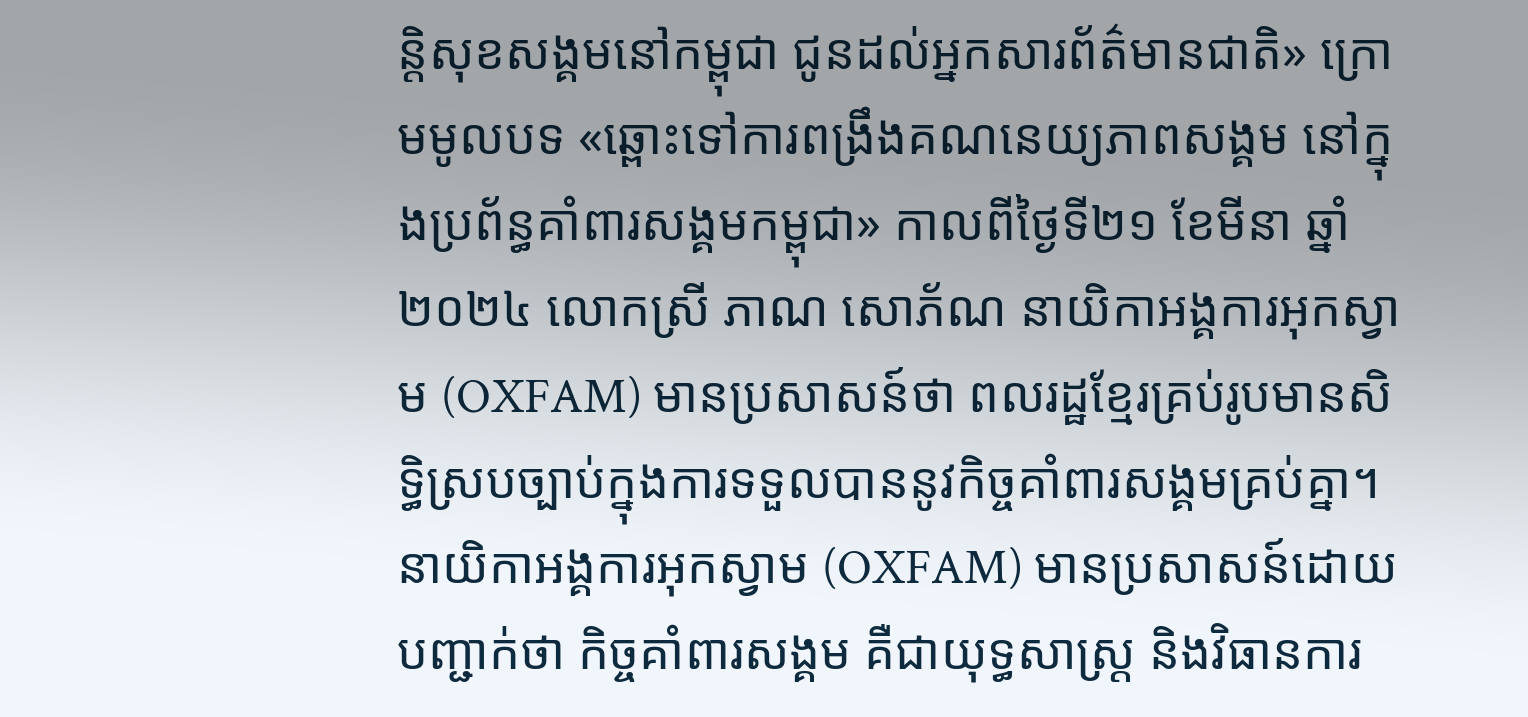ន្តិសុខសង្គមនៅកម្ពុជា ជូនដល់អ្នកសារព័ត៌មានជាតិ» ក្រោមមូលបទ «ឆ្ពោះទៅការពង្រឹងគណនេយ្យភាពសង្គម នៅក្នុងប្រព័ន្ធគាំពារសង្គមកម្ពុជា» កាលពីថ្ងៃទី២១ ខែមីនា ឆ្នាំ២០២៤ លោកស្រី ភាណ សោភ័ណ នាយិកាអង្គការអុកស្វាម (OXFAM) មានប្រសាសន៍ថា ពលរដ្ឋខ្មែរគ្រប់រូបមានសិទ្ធិស្របច្បាប់ក្នុងការទទួលបាននូវកិច្ចគាំពារសង្គមគ្រប់គ្នា។
នាយិកាអង្គការអុកស្វាម (OXFAM) មានប្រសាសន៍ដោយបញ្ជាក់ថា កិច្ចគាំពារសង្គម គឺជាយុទ្ធសាស្រ្ត និងវិធានការ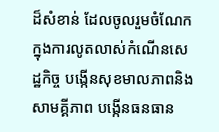ដ៏សំខាន់ ដែលចូលរួមចំណែកក្នុងការលូតលាស់កំណើនសេដ្ឋកិច្ច បង្កើនសុខមាលភាពនិងសាមគ្គីភាព បង្កើនធនធាន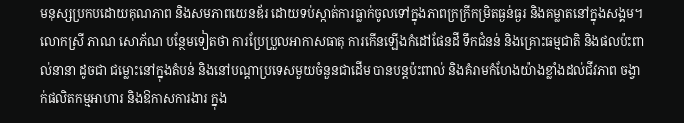មនុស្សប្រកបដោយគុណភាព និងសមភាពយេនឌ័រ ដោយទប់ស្កាត់ការធ្លាក់ចូលទៅក្នុងភាពក្រក្រីកម្រិតធ្ងន់ធ្ងរ និងគម្លាតនៅក្នុងសង្គម។
លោកស្រី ភាណ សោភ័ណ បន្ថែមទៀតថា ការប្រែប្រួលអាកាសធាតុ ការកើនឡើងកំដៅផែនដី ទឹកជំនន់ និងគ្រោះធម្មជាតិ និងផលប៉ះពាល់នានា ដូចជា ជម្លោះនៅក្នុងតំបន់ និងនៅបណ្តាប្រទេសមួយចំនួនជាដើម បានបន្តប៉ះពាល់ និងគំរាមកំហែងយ៉ាងខ្លាំងដល់ជីវភាព ចង្វាក់ផលិតកម្មអាហារ និងឱកាសការងារ ក្នុង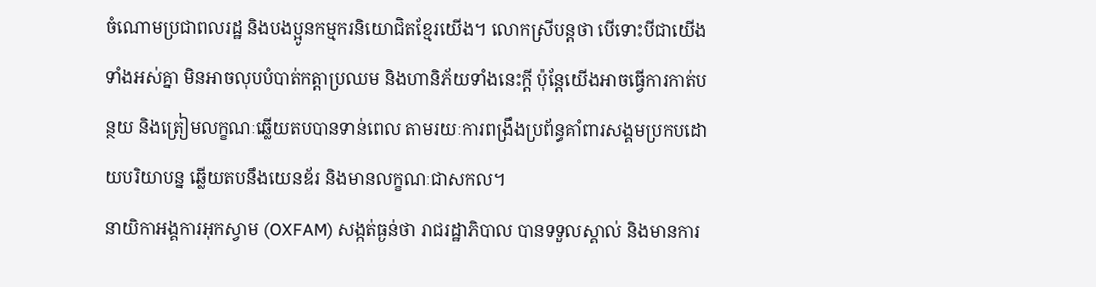ចំណោមប្រជាពលរដ្ឋ និងបងប្អូនកម្មករនិយោជិតខ្មែរយើង។ លោកស្រីបន្តថា បើទោះបីជាយើងទាំងអស់គ្នា មិនអាចលុបបំបាត់កត្តាប្រឈម និងហានិភ័យទាំងនេះក្តី ប៉ុន្តែយើងអាចធ្វើការកាត់បន្ថយ និងត្រៀមលក្ខណៈឆ្លើយតបបានទាន់ពេល តាមរយៈការពង្រឹងប្រព័ន្ធគាំពារសង្គមប្រកបដោយបរិយាបន្ន ឆ្លើយតបនឹងយេនឌ័រ និងមានលក្ខណៈជាសកល។
នាយិកាអង្គការអុកស្វាម (OXFAM) សង្កត់ធ្ងន់ថា រាជរដ្ឋាភិបាល បានទទួលស្គាល់ និងមានការ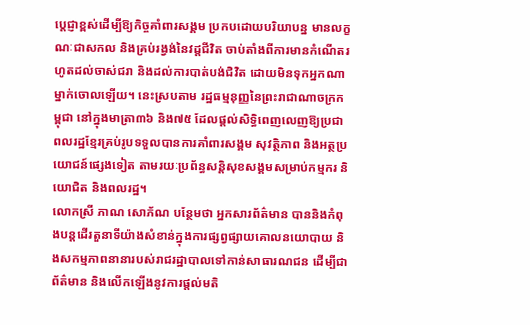ប្តេជ្ញាខ្ពស់ដើម្បីឱ្យកិច្ចគាំពារសង្គម ប្រកបដោយបរិយាបន្ន មានលក្ខណៈជាសកល និងគ្រប់រង្វង់នៃវដ្តជីវិត ចាប់តាំងពីការមានកំណើតរហូតដល់ចាស់ជរា និងដល់ការបាត់បង់ជិវិត ដោយមិនទុកអ្នកណាម្នាក់ចោលឡើយ។ នេះស្របតាម រដ្ឋធម្មនុញ្ញនៃព្រះរាជាណាចក្រកម្ពុជា នៅក្នុងមាត្រា៣៦ និង៧៥ ដែលផ្តល់សិទ្ធិពេញលេញឱ្យប្រជាពលរដ្ឋខ្មែរគ្រប់រូបទទួលបានការគាំពារសង្គម សុវត្ថិភាព និងអត្ថប្រយោជន៍ផ្សេងទៀត តាមរយៈប្រព័ន្ធសន្តិសុខសង្គមសម្រាប់កម្មករ និយោជិត និងពលរដ្ឋ។
លោកស្រី ភាណ សោភ័ណ បន្ថែមថា អ្នកសារព័ត៌មាន បាននិងកំពុងបន្តដើរតួនាទីយ៉ាងសំខាន់ក្នុងការផ្សព្វផ្សាយគោលនយោបាយ និងសកម្មភាពនានារបស់រាជរដ្ឋាបាលទៅកាន់សាធារណជន ដើម្បីជាព័ត៌មាន និងលើកឡើងនូវការផ្តល់មតិ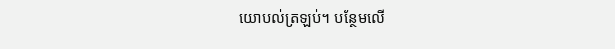យោបល់ត្រឡប់។ បន្ថែមលើ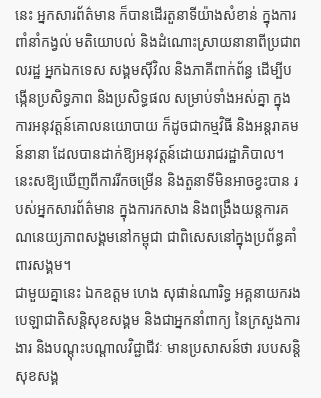នេះ អ្នកសារព័ត៌មាន ក៏បានដើរតួនាទីយ៉ាងសំខាន់ ក្នុងការពាំនាំកង្វល់ មតិយោបល់ និងដំណោះស្រាយនានាពីប្រជាពលរដ្ឋ អ្នកឯកទេស សង្គមស៊ីវិល និងភាគីពាក់ព័ន្ធ ដើម្បីបង្កើនប្រសិទ្ធភាព និងប្រសិទ្ធផល សម្រាប់ទាំងអស់គ្នា ក្នុងការអនុវត្តន៍គោលនយោបាយ ក៏ដូចជាកម្មវិធី និងអន្តរាគមន៍នានា ដែលបានដាក់ឱ្យអនុវត្តន៍ដោយរាជរដ្ឋាភិបាល។ នេះសឱ្យឃើញពីការរីកចម្រើន និងតួនាទីមិនអាចខ្វះបាន របស់អ្នកសារព័ត៌មាន ក្នុងការកសាង និងពង្រឹងយន្តការគណនេយ្យភាពសង្គមនៅកម្ពុជា ជាពិសេសនៅក្នុងប្រព័ន្ធគាំពារសង្គម។
ជាមួយគ្នានេះ ឯកឧត្តម ហេង សុផាន់ណារិទ្ធ អគ្គនាយករង បេឡាជាតិសន្តិសុខសង្គម និងជាអ្នកនាំពាក្យ នៃក្រសួងការងារ និងបណ្តុះបណ្តាលវិជ្ជាជីវៈ មានប្រសាសន៍ថា របបសន្តិសុខសង្គ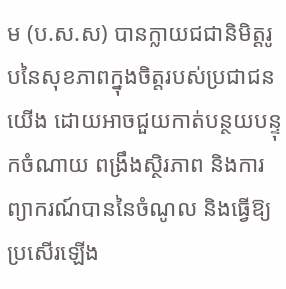ម (ប.ស.ស) បានក្លាយជជានិមិត្តរូបនៃសុខភាពក្នុងចិត្តរបស់ប្រជាជនយើង ដោយអាចជួយកាត់បន្ថយបន្ទុកចំណាយ ពង្រឹងស្ថិរភាព និងការព្យាករណ៍បាននៃចំណូល និងធ្វើឱ្យប្រសើរឡើង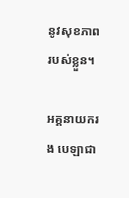នូវសុខភាពរបស់ខ្លួន។

អគ្គនាយករង បេឡាជា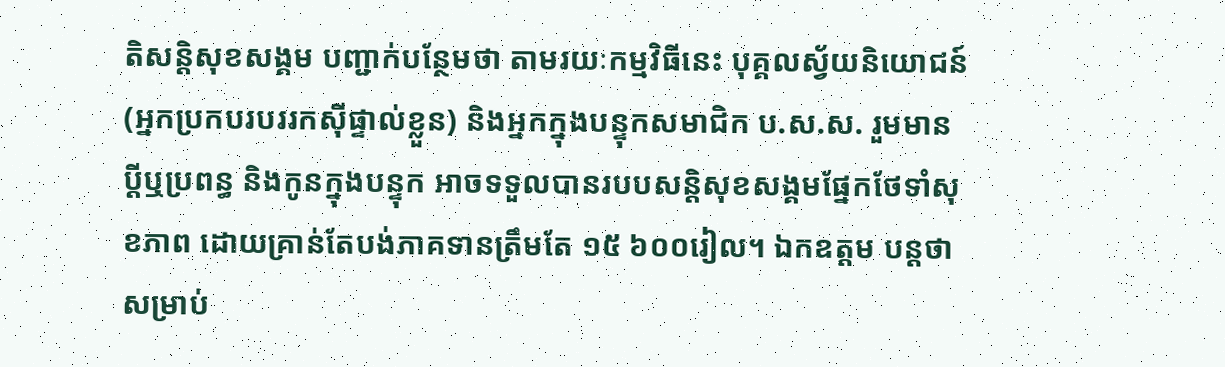តិសន្តិសុខសង្គម បញ្ជាក់បន្ថែមថា តាមរយៈកម្មវិធីនេះ បុគ្គលស្វ័យនិយោជន៍ (អ្នកប្រកបរបររកស៊ីផ្ទាល់ខ្លួន) និងអ្នកក្នុងបន្ទុកសមាជិក ប.ស.ស. រួមមាន ប្ដីឬប្រពន្ធ និងកូនក្នុងបន្ទុក អាចទទួលបានរបបសន្តិសុខសង្គមផ្នែកថែទាំសុខភាព ដោយគ្រាន់តែបង់ភាគទានត្រឹមតែ ១៥ ៦០០រៀល។ ឯកឧត្តម បន្តថា សម្រាប់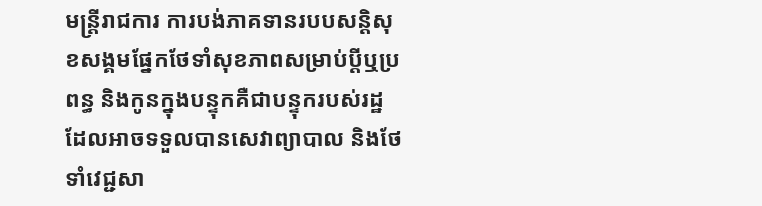មន្ត្រីរាជការ ការបង់ភាគទានរបបសន្តិសុខសង្គមផ្នែកថែទាំសុខភាពសម្រាប់ប្តីឬប្រពន្ធ និងកូនក្នុងបន្ទុកគឺជាបន្ទុករបស់រដ្ឋ ដែលអាចទទួលបានសេវាព្យាបាល និងថែទាំវេជ្ជសា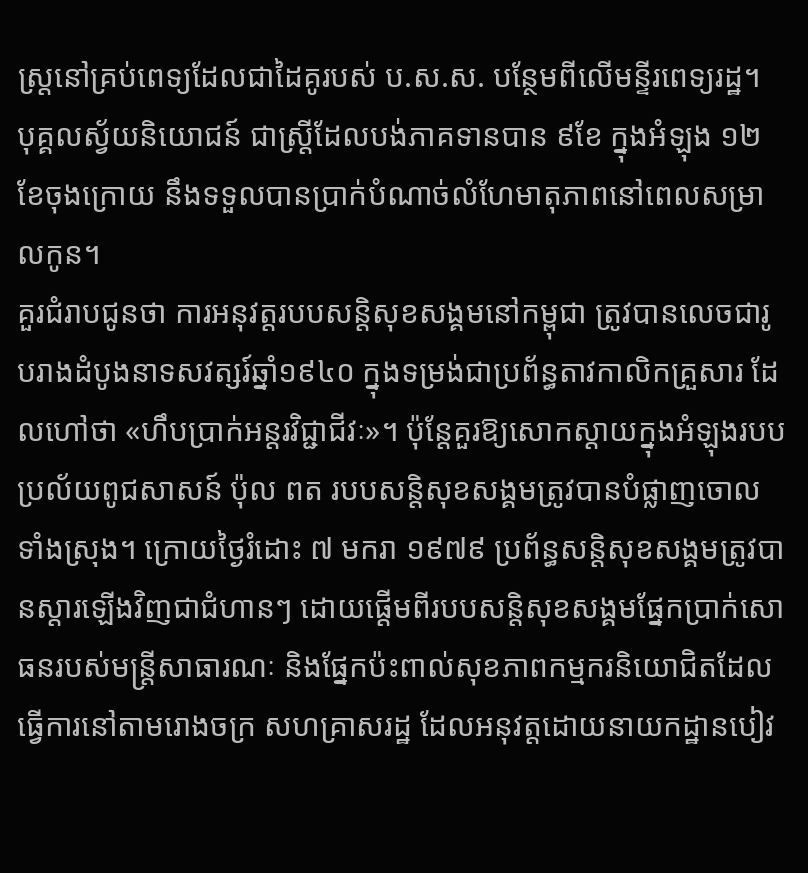ស្ត្រនៅគ្រប់ពេទ្យដែលជាដៃគូរបស់ ប.ស.ស. បន្ថែមពីលើមន្ទីរពេទ្យរដ្ឋ។ បុគ្គលស្វ័យនិយោជន៍ ជាស្ត្រីដែលបង់ភាគទានបាន ៩ខែ ក្នុងអំឡុង ១២ខែចុងក្រោយ នឹងទទួលបានប្រាក់បំណាច់លំហែមាតុភាពនៅពេលសម្រាលកូន។
គួរជំរាបជូនថា ការអនុវត្តរបបសន្តិសុខសង្គមនៅកម្ពុជា ត្រូវបានលេចជារូបរាងដំបូងនាទសវត្សរ៍ឆ្នាំ១៩៤០ ក្នុងទម្រង់ជាប្រព័ន្ធតាវកាលិកគ្រួសារ ដែលហៅថា «ហឹបប្រាក់អន្តរវិជ្ជាជីវៈ»។ ប៉ុន្តែគួរឱ្យសោកស្តាយក្នុងអំឡុងរបបប្រល័យពូជសាសន៍ ប៉ុល ពត របបសន្តិសុខសង្គមត្រូវបានបំផ្លាញចោលទាំងស្រុង។ ក្រោយថ្ងៃរំដោះ ៧ មករា ១៩៧៩ ប្រព័ន្ធសន្តិសុខសង្គមត្រូវបានស្តារឡើងវិញជាជំហានៗ ដោយផ្តើមពីរបបសន្តិសុខសង្គមផ្នែកប្រាក់សោធនរបស់មន្រ្តីសាធារណៈ និងផ្នែកប៉ះពាល់សុខភាពកម្មករនិយោជិតដែលធ្វើការនៅតាមរោងចក្រ សហគ្រាសរដ្ឋ ដែលអនុវត្តដោយនាយកដ្ឋានបៀវ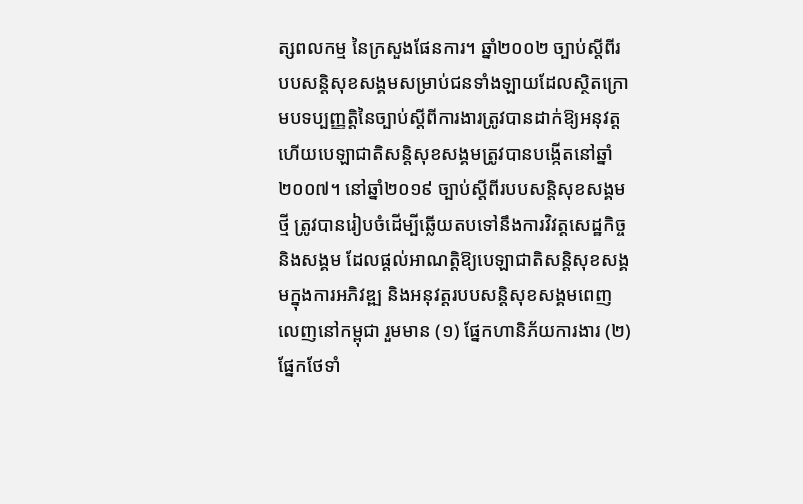ត្សពលកម្ម នៃក្រសួងផែនការ។ ឆ្នាំ២០០២ ច្បាប់ស្តីពីរបបសន្តិសុខសង្គមសម្រាប់ជនទាំងឡាយដែលស្ថិតក្រោមបទប្បញ្ញត្តិនៃច្បាប់ស្តីពីការងារត្រូវបានដាក់ឱ្យអនុវត្ត ហើយបេឡាជាតិសន្តិសុខសង្គមត្រូវបានបង្កើតនៅឆ្នាំ២០០៧។ នៅឆ្នាំ២០១៩ ច្បាប់ស្តីពីរបបសន្តិសុខសង្គមថ្មី ត្រូវបានរៀបចំដើម្បីឆ្លើយតបទៅនឹងការវិវត្តសេដ្ឋកិច្ច និងសង្គម ដែលផ្តល់អាណត្តិឱ្យបេឡាជាតិសន្តិសុខសង្គមក្នុងការអភិវឌ្ឍ និងអនុវត្តរបបសន្តិសុខសង្គមពេញលេញនៅកម្ពុជា រួមមាន (១) ផ្នែកហានិភ័យការងារ (២) ផ្នែកថែទាំ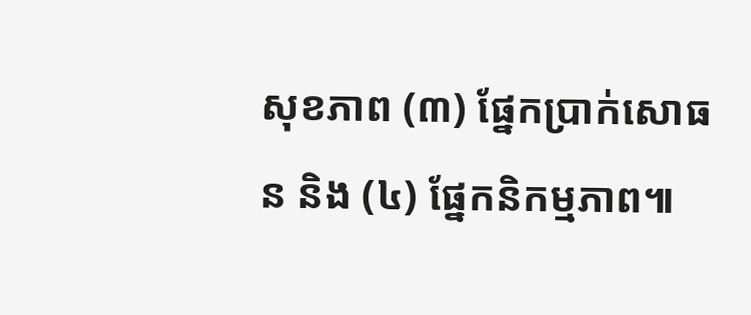សុខភាព (៣) ផ្នែកប្រាក់សោធន និង (៤) ផ្នែកនិកម្មភាព៕